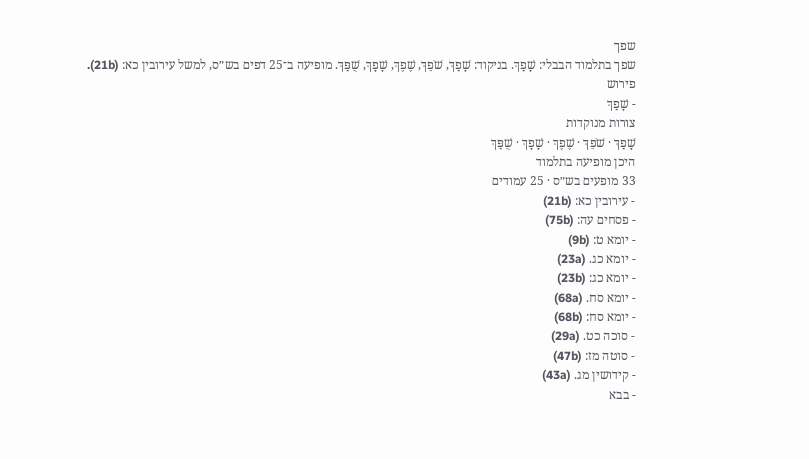שפך
שפך בתלמוד הבבלי: שָׁפַךְ. בניקוד: שָׁפַךְ, שֹׁפֵךְ, שֶׁפֶךְ, שָׁפָךְ, שֻׁפַּךְ. מופיעה ב־25 דפים בש״ס, למשל עירובין כא: (21b).
פירוש
- שָׁפַךְ
צורות מנוקדות
שָׁפַךְ · שֹׁפֵךְ · שֶׁפֶךְ · שָׁפָךְ · שֻׁפַּךְ
היכן מופיעה בתלמוד
33 מופעים בש״ס · 25 עמודים
- עירובין כא: (21b)
- פסחים עה: (75b)
- יומא ט: (9b)
- יומא כג. (23a)
- יומא כג: (23b)
- יומא סח. (68a)
- יומא סח: (68b)
- סוכה כט. (29a)
- סוטה מז: (47b)
- קידושין מג. (43a)
- בבא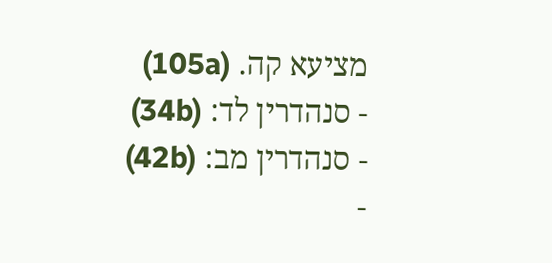מציעא קה. (105a)
- סנהדרין לד: (34b)
- סנהדרין מב: (42b)
-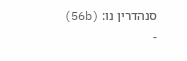סנהדרין נו: (56b)
-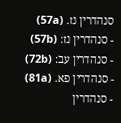סנהדרין נז. (57a)
- סנהדרין נז: (57b)
- סנהדרין עב: (72b)
- סנהדרין פא. (81a)
- סנהדרין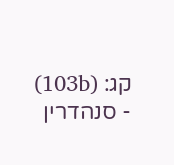קג: (103b)
- סנהדרין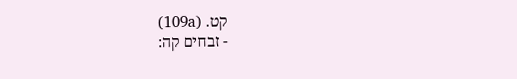קט. (109a)
- זבחים קה: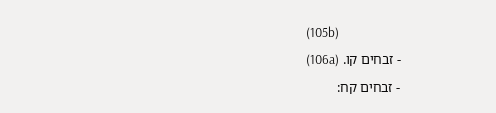(105b)
- זבחים קו. (106a)
- זבחים קח: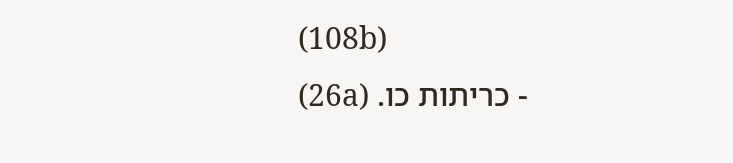(108b)
- כריתות כו. (26a)